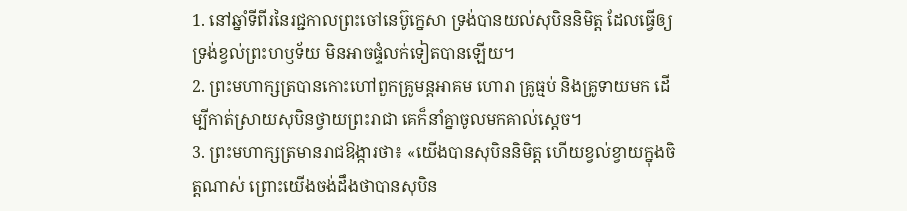1. នៅឆ្នាំទីពីរនៃរជ្ជកាលព្រះចៅនេប៊ូក្នេសា ទ្រង់បានយល់សុបិននិមិត្ត ដែលធ្វើឲ្យទ្រង់ខ្វល់ព្រះហឫទ័យ មិនអាចផ្ទំលក់ទៀតបានឡើយ។
2. ព្រះមហាក្សត្របានកោះហៅពួកគ្រូមន្តអាគម ហោរា គ្រូធ្មប់ និងគ្រូទាយមក ដើម្បីកាត់ស្រាយសុបិនថ្វាយព្រះរាជា គេក៏នាំគ្នាចូលមកគាល់ស្ដេច។
3. ព្រះមហាក្សត្រមានរាជឱង្ការថា៖ «យើងបានសុបិននិមិត្ត ហើយខ្វល់ខ្វាយក្នុងចិត្តណាស់ ព្រោះយើងចង់ដឹងថាបានសុបិន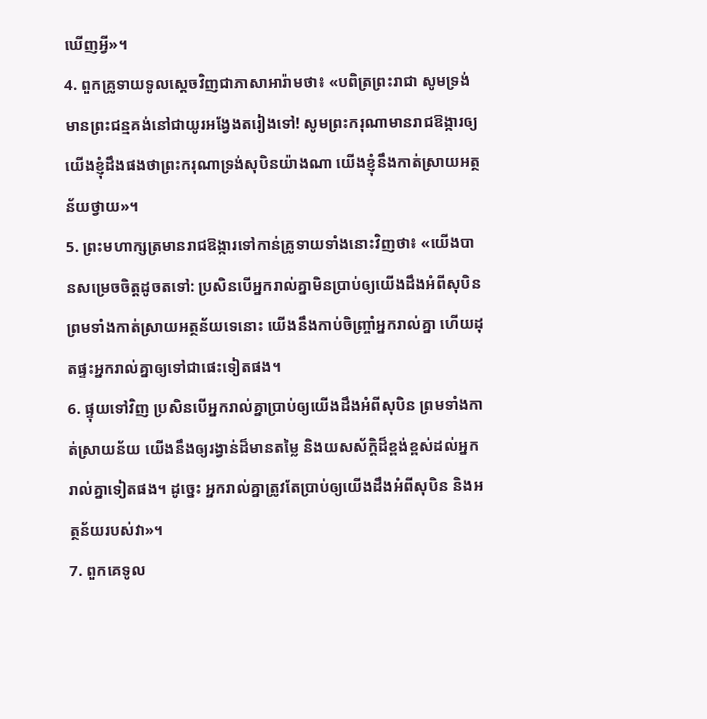ឃើញអ្វី»។
4. ពួកគ្រូទាយទូលស្ដេចវិញជាភាសាអារ៉ាមថា៖ «បពិត្រព្រះរាជា សូមទ្រង់មានព្រះជន្មគង់នៅជាយូរអង្វែងតរៀងទៅ! សូមព្រះករុណាមានរាជឱង្ការឲ្យយើងខ្ញុំដឹងផងថាព្រះករុណាទ្រង់សុបិនយ៉ាងណា យើងខ្ញុំនឹងកាត់ស្រាយអត្ថន័យថ្វាយ»។
5. ព្រះមហាក្សត្រមានរាជឱង្ការទៅកាន់គ្រូទាយទាំងនោះវិញថា៖ «យើងបានសម្រេចចិត្តដូចតទៅ: ប្រសិនបើអ្នករាល់គ្នាមិនប្រាប់ឲ្យយើងដឹងអំពីសុបិន ព្រមទាំងកាត់ស្រាយអត្ថន័យទេនោះ យើងនឹងកាប់ចិញ្ច្រាំអ្នករាល់គ្នា ហើយដុតផ្ទះអ្នករាល់គ្នាឲ្យទៅជាផេះទៀតផង។
6. ផ្ទុយទៅវិញ ប្រសិនបើអ្នករាល់គ្នាប្រាប់ឲ្យយើងដឹងអំពីសុបិន ព្រមទាំងកាត់ស្រាយន័យ យើងនឹងឲ្យរង្វាន់ដ៏មានតម្លៃ និងយសស័ក្ដិដ៏ខ្ពង់ខ្ពស់ដល់អ្នករាល់គ្នាទៀតផង។ ដូច្នេះ អ្នករាល់គ្នាត្រូវតែប្រាប់ឲ្យយើងដឹងអំពីសុបិន និងអត្ថន័យរបស់វា»។
7. ពួកគេទូល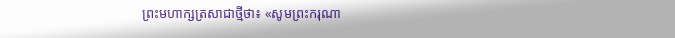ព្រះមហាក្សត្រសាជាថ្មីថា៖ «សូមព្រះករុណា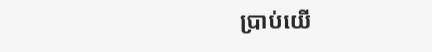ប្រាប់យើ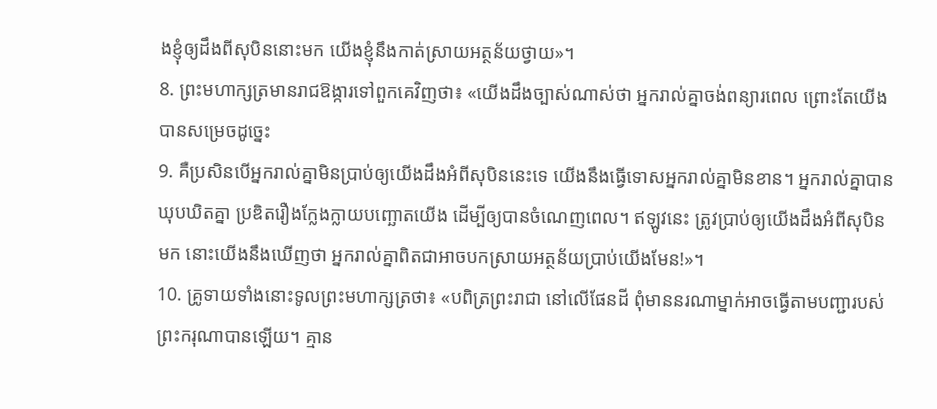ងខ្ញុំឲ្យដឹងពីសុបិននោះមក យើងខ្ញុំនឹងកាត់ស្រាយអត្ថន័យថ្វាយ»។
8. ព្រះមហាក្សត្រមានរាជឱង្ការទៅពួកគេវិញថា៖ «យើងដឹងច្បាស់ណាស់ថា អ្នករាល់គ្នាចង់ពន្យារពេល ព្រោះតែយើងបានសម្រេចដូច្នេះ
9. គឺប្រសិនបើអ្នករាល់គ្នាមិនប្រាប់ឲ្យយើងដឹងអំពីសុបិននេះទេ យើងនឹងធ្វើទោសអ្នករាល់គ្នាមិនខាន។ អ្នករាល់គ្នាបានឃុបឃិតគ្នា ប្រឌិតរឿងក្លែងក្លាយបញ្ឆោតយើង ដើម្បីឲ្យបានចំណេញពេល។ ឥឡូវនេះ ត្រូវប្រាប់ឲ្យយើងដឹងអំពីសុបិនមក នោះយើងនឹងឃើញថា អ្នករាល់គ្នាពិតជាអាចបកស្រាយអត្ថន័យប្រាប់យើងមែន!»។
10. គ្រូទាយទាំងនោះទូលព្រះមហាក្សត្រថា៖ «បពិត្រព្រះរាជា នៅលើផែនដី ពុំមាននរណាម្នាក់អាចធ្វើតាមបញ្ជារបស់ព្រះករុណាបានឡើយ។ គ្មាន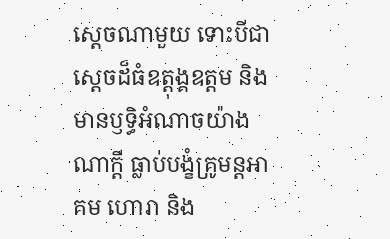ស្ដេចណាមួយ ទោះបីជាស្ដេចដ៏ធំឧត្ដុង្គឧត្ដម និងមានឫទ្ធិអំណាចយ៉ាងណាក្ដី ធ្លាប់បង្ខំគ្រូមន្តអាគម ហោរា និង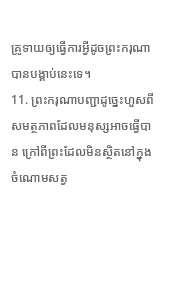គ្រូទាយឲ្យធ្វើការអ្វីដូចព្រះករុណាបានបង្គាប់នេះទេ។
11. ព្រះករុណាបញ្ជាដូច្នេះហួសពីសមត្ថភាពដែលមនុស្សអាចធ្វើបាន ក្រៅពីព្រះដែលមិនស្ថិតនៅក្នុងចំណោមសត្វ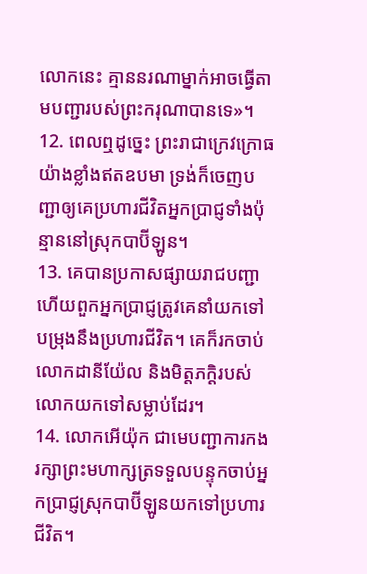លោកនេះ គ្មាននរណាម្នាក់អាចធ្វើតាមបញ្ជារបស់ព្រះករុណាបានទេ»។
12. ពេលឮដូច្នេះ ព្រះរាជាក្រេវក្រោធយ៉ាងខ្លាំងឥតឧបមា ទ្រង់ក៏ចេញបញ្ជាឲ្យគេប្រហារជីវិតអ្នកប្រាជ្ញទាំងប៉ុន្មាននៅស្រុកបាប៊ីឡូន។
13. គេបានប្រកាសផ្សាយរាជបញ្ជា ហើយពួកអ្នកប្រាជ្ញត្រូវគេនាំយកទៅ បម្រុងនឹងប្រហារជីវិត។ គេក៏រកចាប់លោកដានីយ៉ែល និងមិត្តភក្ដិរបស់លោកយកទៅសម្លាប់ដែរ។
14. លោកអើយ៉ុក ជាមេបញ្ជាការកងរក្សាព្រះមហាក្សត្រទទួលបន្ទុកចាប់អ្នកប្រាជ្ញស្រុកបាប៊ីឡូនយកទៅប្រហារជីវិត។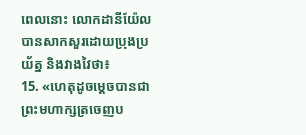ពេលនោះ លោកដានីយ៉ែលបានសាកសួរដោយប្រុងប្រយ័ត្ន និងវាងវៃថា៖
15. «ហេតុដូចម្ដេចបានជាព្រះមហាក្សត្រចេញប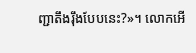ញ្ជាតឹងរ៉ឹងបែបនេះ?»។ លោកអើ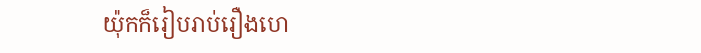យ៉ុកក៏រៀបរាប់រឿងហេ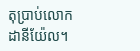តុប្រាប់លោកដានីយ៉ែល។